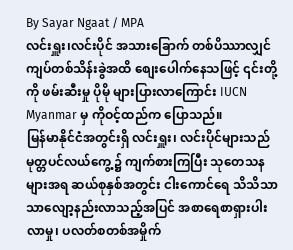By Sayar Ngaat / MPA
လင်းရှူး၊လင်းပိုင် အသားခြောက် တစ်ပိဿာလျှင် ကျပ်တစ်သိန်းခွဲအထိ စျေးပေါက်နေသဖြင့် ၎င်းတို့ကို ဖမ်းဆီးမှု ပိုမို များပြားလာကြောင်း IUCN Myanmar မှ ကိုဝင့်ထည်က ပြောသည်။
မြန်မာနိုင်ငံအတွင်းရှိ လင်းရှူး၊ လင်းပိုင်များသည် မုတ္တပင်လယ်ကွေ့၌ ကျက်စားကြပြီး သုတေသနများအရ ဆယ်စုနှစ်အတွင်း ငါးကောင်ရေ သိသိသာသာလျော့နည်းလာသည့်အပြင် အစာရေစာရှားပါးလာမှု၊ ပလတ်စတစ်အမှိုက်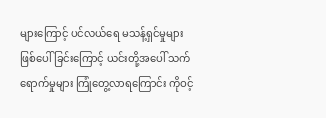များကြောင့် ပင်လယ်ရေ မသန့်ရှင်မှုများဖြစ်ပေါ်ခြင်းကြောင့် ယင်းတို့အပေါ် သက်ရောက်မှုများ ကြုံတွေ့လာရကြောင်း ကိုဝင့်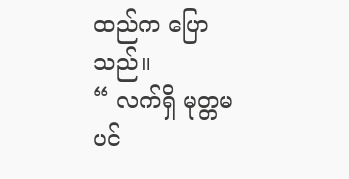ထည်က ပြောသည်။
“ လက်ရှိ မုတ္တမပင်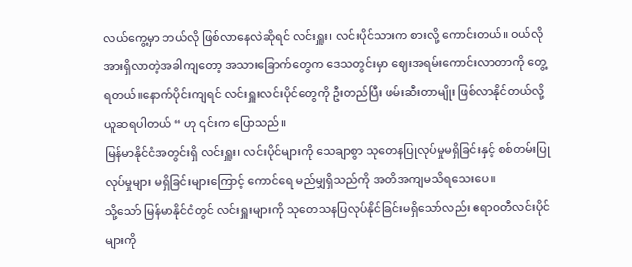လယ်ကွေ့မှာ ဘယ်လို ဖြစ်လာနေလဲဆိုရင် လင်းရှူး၊ လင်းပိုင်သားက စားလို့ ကောင်းတယ်။ ဝယ်လိုအားရှိလာတဲ့အခါကျတော့ အသားခြောက်တွေက ဒေသတွင်းမှာ ဈေးအရမ်းကောင်းလာတာကို တွေ့ရတယ်။နောက်ပိုင်းကျရင် လင်းရှူးလင်းပိုင်တွေကို ဦးတည်ပြီး ဖမ်းဆီးတာမျိုး ဖြစ်လာနိုင်တယ်လို့ ယူဆရပါတယ် “ ဟု ၎င်းက ပြောသည်။
မြန်မာနိုင်ငံအတွင်းရှိ လင်းရှူး၊ လင်းပိုင်များကို သေချာစွာ သုတေနပြုလုပ်မှုမရှိခြင်းနှင့် စစ်တမ်းပြုလုပ်မှုများ မရှိခြင်းများကြောင့် ကောင်ရေ မည်မျှရှိသည်ကို အတိအကျမသိရသေးပေ။
သို့သော် မြန်မာနိုင်ငံတွင် လင်းရှူးများကို သုတေသနပြလုပ်နိုင်ခြင်းမရှိသော်လည်း ဧရာ၀တီလင်းပိုင်များကို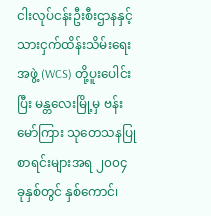ငါးလုပ်ငန်းဦးစီးဌာနနှင့် သားငှက်ထိန်းသိမ်းရေးအဖွဲ့ (WCS) တို့ပူးပေါင်းပြီး မန္တလေးမြို့မှ ဗန်းမော်ကြား သုတေသနပြုစာရင်းများအရ ၂၀၀၄ ခုနှစ်တွင် နှစ်ကောင်၊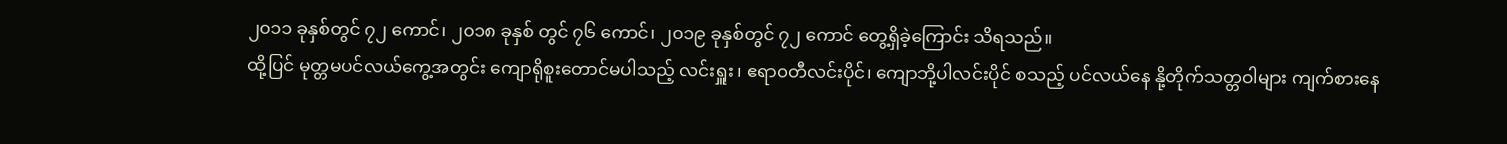၂၀၁၁ ခုနှစ်တွင် ၇၂ ကောင်၊ ၂၀၁၈ ခုနှစ် တွင် ၇၆ ကောင်၊ ၂၀၁၉ ခုနှစ်တွင် ၇၂ ကောင် တွေ့ရှိခဲ့ကြောင်း သိရသည်။
ထို့ပြင် မုတ္တမပင်လယ်ကွေ့အတွင်း ကျောရိုစူးတောင်မပါသည့် လင်းရှူး၊ ဧရာ၀တီလင်းပိုင်၊ ကျောဘို့ပါလင်းပိုင် စသည့် ပင်လယ်နေ နို့တိုက်သတ္တဝါများ ကျက်စားနေ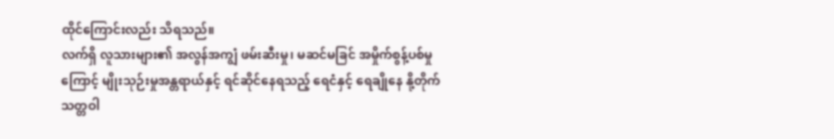ထိုင်ကြောင်းလည်း သိရသည်။
လက်ရှိ လူသားများ၏ အလွန်အကျွံ ဖမ်းဆီးမှု၊ မဆင်မခြင် အမှိုက်စွန့်ပစ်မှုကြောင့် မျိုးသုဉ်းမှုအန္တရာယ်နှင့် ရင်ဆိုင်နေရသည့် ရေငံနှင့် ရေချိုနေ နို့တိုက်သတ္တဝါ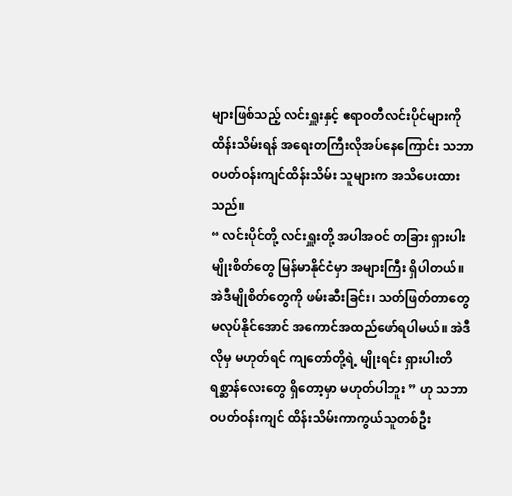များဖြစ်သည့် လင်းရှူးနှင့် ဧရာ၀တီလင်းပိုင်များကို ထိန်းသိမ်းရန် အရေးတကြီးလိုအပ်နေကြောင်း သဘာ၀ပတ်ဝန်းကျင်ထိန်းသိမ်း သူများက အသိပေးထားသည်။
“ လင်းပိုင်တို့ လင်းရှူးတို့ အပါအဝင် တခြား ရှားပါးမျိုးစိတ်တွေ မြန်မာနိုင်ငံမှာ အများကြီး ရှိပါတယ်။ အဲဒီမျိုစိတ်တွေကို ဖမ်းဆီးခြင်း၊ သတ်ဖြတ်တာတွေ မလုပ်နိုင်အောင် အကောင်အထည်ဖော်ရပါမယ်။ အဲဒီလိုမှ မဟုတ်ရင် ကျတော်တို့ရဲ့ မျိုးရင်း ရှားပါးတိရစ္ဆာန်လေးတွေ ရှိတော့မှာ မဟုတ်ပါဘူး ” ဟု သဘာဝပတ်ဝန်းကျင် ထိန်းသိမ်းကာကွယ်သူတစ်ဦး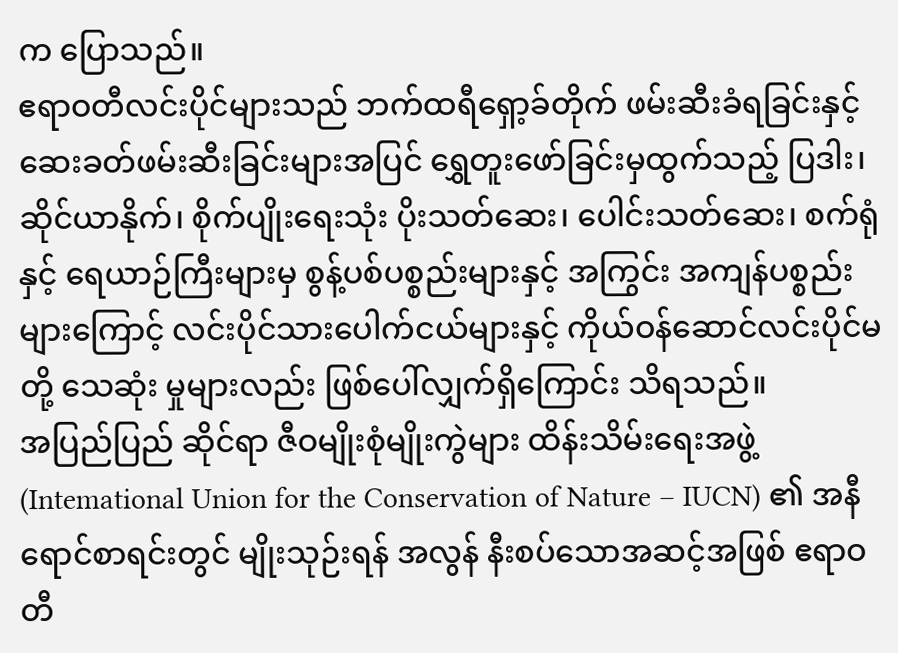က ပြောသည်။
ဧရာဝတီလင်းပိုင်များသည် ဘက်ထရီရှော့ခ်တိုက် ဖမ်းဆီးခံရခြင်းနှင့် ဆေးခတ်ဖမ်းဆီးခြင်းများအပြင် ရွှေတူးဖော်ခြင်းမှထွက်သည့် ပြဒါး၊ ဆိုင်ယာနိုက်၊ စိုက်ပျိုးရေးသုံး ပိုးသတ်ဆေး၊ ပေါင်းသတ်ဆေး၊ စက်ရုံနှင့် ရေယာဉ်ကြီးများမှ စွန့်ပစ်ပစ္စည်းများနှင့် အကြွင်း အကျန်ပစ္စည်းများကြောင့် လင်းပိုင်သားပေါက်ငယ်များနှင့် ကိုယ်ဝန်ဆောင်လင်းပိုင်မတို့ သေဆုံး မှုများလည်း ဖြစ်ပေါ်လျှက်ရှိကြောင်း သိရသည်။
အပြည်ပြည် ဆိုင်ရာ ဇီဝမျိုးစုံမျိုးကွဲများ ထိန်းသိမ်းရေးအဖွဲ့ (Intemational Union for the Conservation of Nature – IUCN) ၏ အနီရောင်စာရင်းတွင် မျိုးသုဉ်းရန် အလွန် နီးစပ်သောအဆင့်အဖြစ် ဧရာဝတီ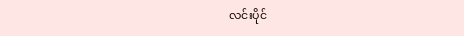လင်းပိုင်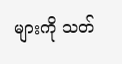များကို သတ်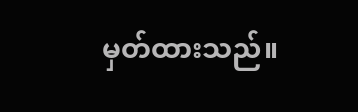မှတ်ထားသည်။